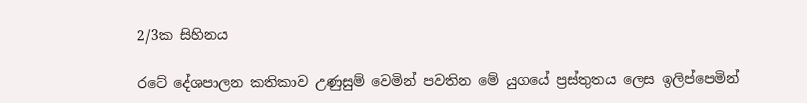2/3ක සිහිනය

රටේ දේශපාලන කතිකාව උණුසුම් වෙමින් පවතින මේ යුගයේ ප්‍රස්තුතය ලෙස ඉලිප්පෙමින්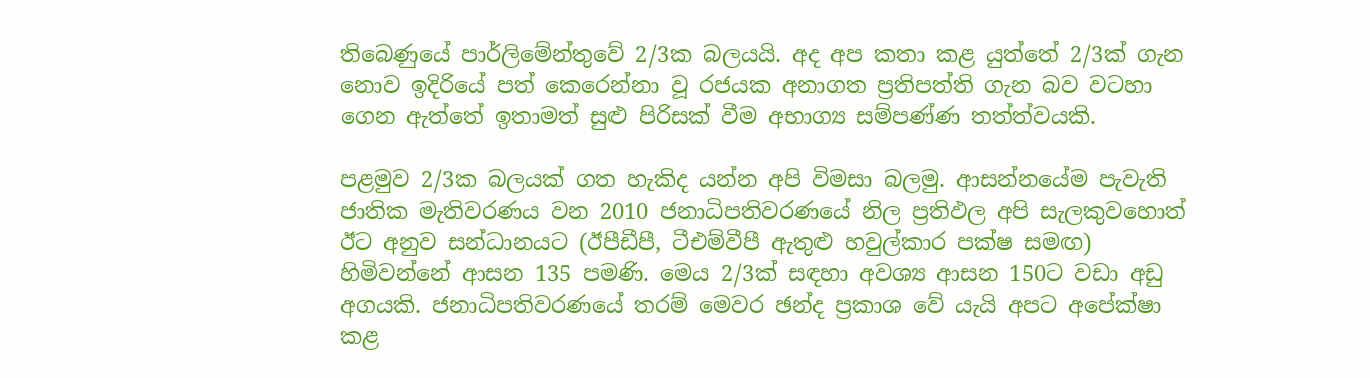තිබෙණුයේ පාර්ලිමේන්තුවේ 2/3ක බලයයි. අද අප කතා කළ යුත්තේ 2/3ක් ගැන නොව ඉදිරියේ පත් කෙරෙන්නා වූ රජයක අනාගත ප්‍රතිපත්ති ගැන බව වටහා ගෙන ඇත්තේ ඉතාමත් සුළු පිරිසක් වීම අභාග්‍ය සම්පණ්ණ තත්ත්වයකි.

පළමුව 2/3ක බලයක් ගත හැකිද යන්න අපි විමසා බලමු. ආසන්නයේම පැවැති ජාතික මැතිවරණය වන 2010 ජනාධිපතිවරණයේ නිල ප්‍රතිඵල අපි සැලකුවහොත් ඊට අනුව සන්ධානයට (ඊපීඩීපී, ටීඑම්වීපී ඇතුළු හවුල්කාර පක්ෂ සමඟ) හිමිවන්නේ ආසන 135 පමණි. මෙය 2/3ක් සඳහා අවශ්‍ය ආසන 150ට වඩා අඩු අගයකි. ජනාධිපතිවරණයේ තරම් මෙවර ඡන්ද ප්‍රකාශ වේ යැයි අපට අපේක්ෂා කළ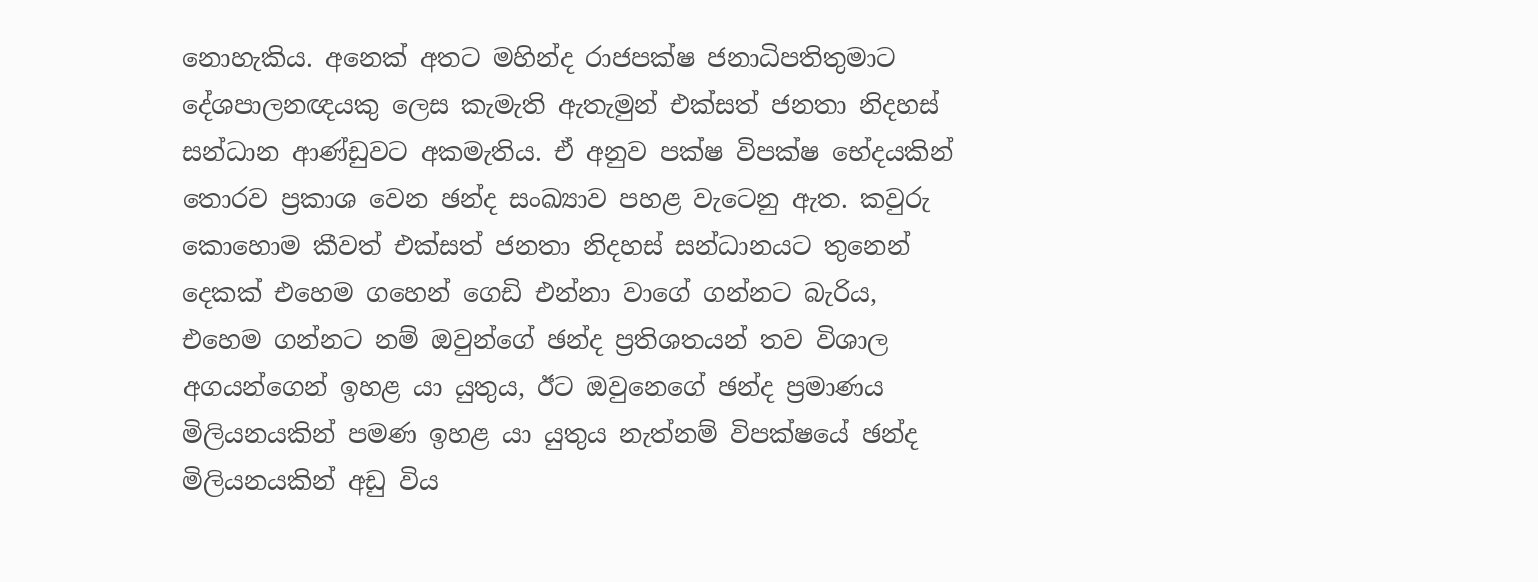නොහැකිය. අනෙක් අතට මහින්ද රාජපක්ෂ ජනාධිපතිතුමාට දේශපාලනඥයකු ලෙස කැමැති ඇතැමුන් එක්සත් ජනතා නිදහස් සන්ධාන ආණ්ඩුවට අකමැතිය. ඒ අනුව පක්ෂ විපක්ෂ භේදයකින් තොරව ප්‍රකාශ වෙන ඡන්ද සංඛ්‍යාව පහළ වැටෙනු ඇත. කවුරු කොහොම කීවත් එක්සත් ජනතා නිදහස් සන්ධානයට තුනෙන් දෙකක් එහෙම ගහෙන් ගෙඩි එන්නා වාගේ ගන්නට බැරිය, එහෙම ගන්නට නම් ඔවුන්ගේ ඡන්ද ප්‍රතිශතයන් තව විශාල අගයන්ගෙන් ඉහළ යා යුතුය, ඊට ඔවුනෙගේ ඡන්ද ප්‍රමාණය මිලියනයකින් පමණ ඉහළ යා යුතුය නැත්නම් විපක්ෂයේ ඡන්ද මිලියනයකින් අඩු විය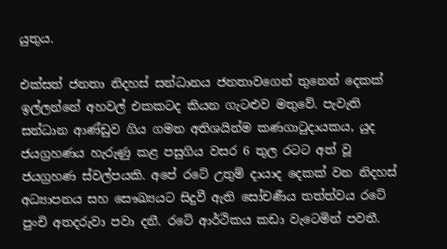යුතුය.

එක්සත් ජනතා නිදහස් සන්ධානය ජනතාවගෙන් තුනෙන් දෙකක් ඉල්ලන්නේ අහවල් එකකටද කියන ගැටළුව මතුවේ. පැවැති සන්ධාන ආණ්ඩුව ගිය ගමන අතිශයින්ම කණගාටුදායකය, යුද ජයග්‍රහණය හැරුණු කළ පසුගිය වසර 6 තුල රටට අත් වූ ජයග්‍රහණ ස්වල්පයකි. අපේ රටේ උතුම් දායාද දෙකක් වන නිදහස් අධ්‍යාපනය සහ සෞඛ්‍යයට සිදුවී ඇති සෝචණීය තත්ත්වය රටේ පුංචි අතදරුවා පවා දනී. රටේ ආර්ථිකය කඩා වැටෙමින් පවතී.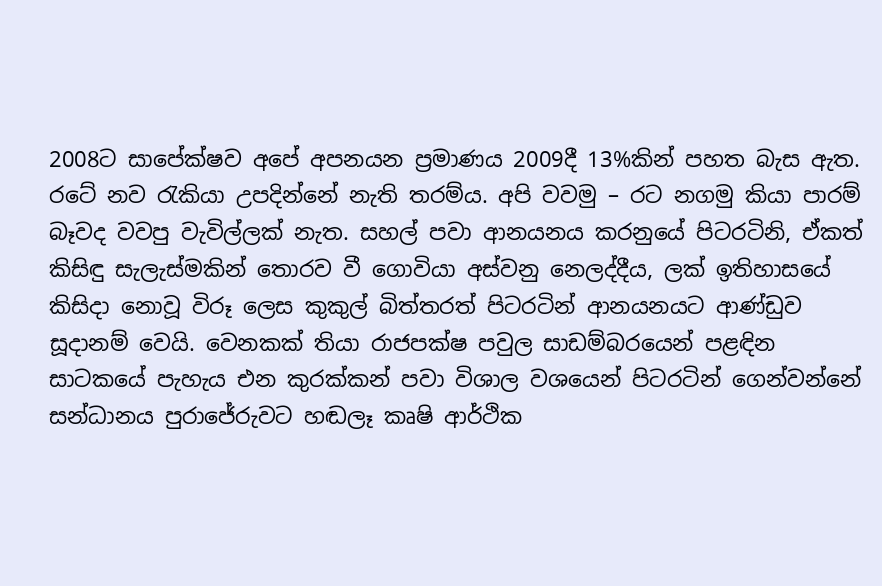2008ට සාපේක්ෂව අපේ අපනයන ප්‍රමාණය 2009දී 13%කින් පහත බැස ඇත. රටේ නව රැකියා උපදින්නේ නැති තරම්ය. අපි වවමු – රට නගමු කියා පාරම් බෑවද වවපු වැවිල්ලක් නැත. සහල් පවා ආනයනය කරනුයේ පිටරටිනි, ඒකත් කිසිඳු සැලැස්මකින් තොරව වී ගොවියා අස්වනු නෙලද්දීය, ලක් ඉතිහාසයේ කිසිදා නොවූ විරූ ලෙස කුකුල් බිත්තරත් පිටරටින් ආනයනයට ආණ්ඩුව සූදානම් වෙයි. වෙනකක් තියා රාජපක්ෂ පවුල සාඩම්බරයෙන් පළඳින සාටකයේ පැහැය එන කුරක්කන් පවා විශාල වශයෙන් පිටරටින් ගෙන්වන්නේ සන්ධානය පුරාජේරුවට හඬලෑ කෘෂි ආර්ථික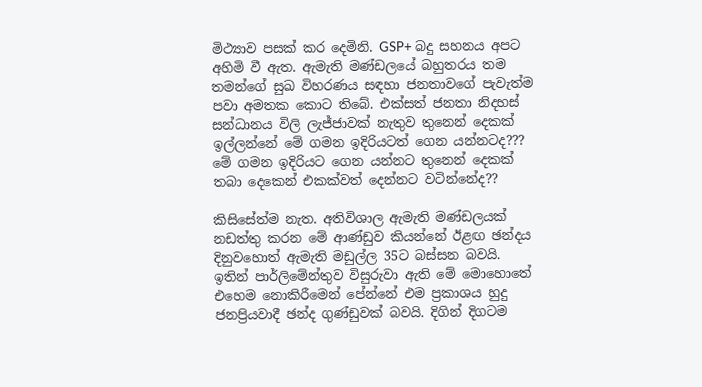මිථ්‍යාව පසක් කර දෙමිනි. GSP+ බදු සහනය අපට අහිමි වී ඇත. ඇමැති මණ්ඩලයේ බහුතරය තම තමන්ගේ සුඛ විහරණය සඳහා ජනතාවගේ පැවැත්ම පවා අමතක කොට තිබේ. එක්සත් ජනතා නිදහස් සන්ධානය විලි ලැජ්ජාවක් නැතුව තුනෙන් දෙකක් ඉල්ලන්නේ මේ ගමන ඉදිරියටත් ගෙන යන්නටද??? මේ ගමන ඉදිරියට ගෙන යන්නට තුනෙන් දෙකක් තබා දෙකෙන් එකක්වත් දෙන්නට වටින්නේද??

කිසිසේත්ම නැත. අතිවිශාල ඇමැති මණ්ඩලයක් නඩත්තු කරන මේ ආණ්ඩුව කියන්නේ ඊළඟ ඡන්දය දිනුවහොත් ඇමැති මඩුල්ල 35ට බස්සන බවයි. ඉතින් පාර්ලිමේන්තුව විසුරුවා ඇති මේ මොහොතේ එහෙම නොකිරීමෙන් පේන්නේ එම ප්‍රකාශය හුදු ජනප්‍රියවාදී ඡන්ද ගුණ්ඩුවක් බවයි. දිගින් දිගටම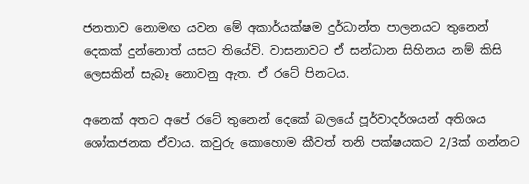ජනතාව නොමඟ යවන මේ අකාර්යක්ෂම දුර්ධාන්ත පාලනයට තුනෙන් දෙකක් දුන්නොත් යසට තියේවි. වාසනාවට ඒ සන්ධාන සිහිනය නම් කිසි ලෙසකින් සැබෑ නොවනු ඇත. ඒ රටේ පිනටය.

අනෙක් අතට අපේ රටේ තුනෙන් දෙකේ බලයේ පූර්වාදර්ශයන් අතිශය ශෝකජනක ඒවාය. කවුරු කොහොම කීවත් තනි පක්ෂයකට 2/3ක් ගන්නට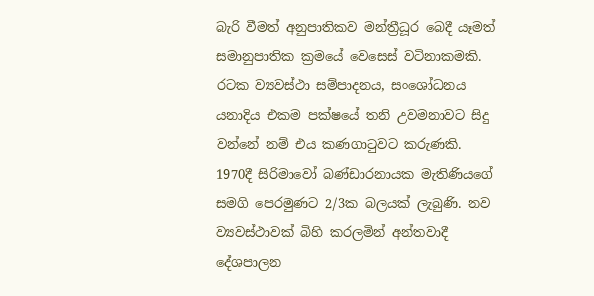බැරි වීමත් අනුපාතිකව මන්ත්‍රීධූර බෙදී යෑමත් සමානුපාතික ක්‍රමයේ වෙසෙස් වටිනාකමකි. රටක ව්‍යවස්ථා සම්පාදනය, සංශෝධනය යනාදිය එකම පක්ෂයේ තනි උවමනාවට සිදු වන්නේ නම් එය කණගාටුවට කරුණකි. 1970දී සිරිමාවෝ බණ්ඩාරනායක මැතිණියගේ සමගි පෙරමුණට 2/3ක බලයක් ලැබුණි. නව ව්‍යවස්ථාවක් බිහි කරලමින් අන්තවාදී දේශපාලන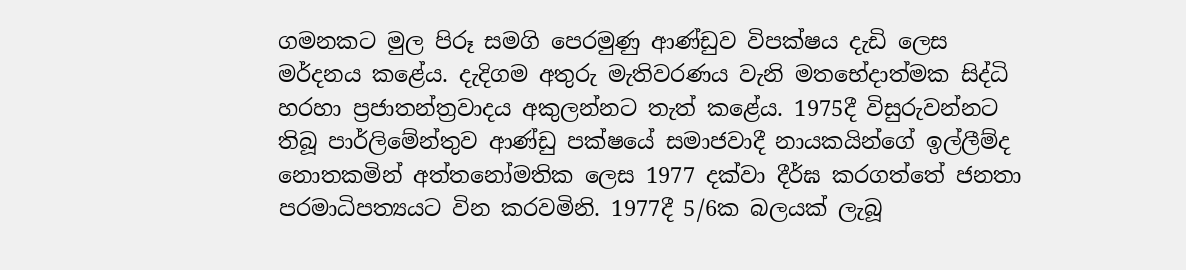ගමනකට මුල පිරූ සමගි පෙරමුණු ආණ්ඩුව විපක්ෂය දැඩි ලෙස මර්දනය කළේය. දැදිගම අතුරු මැතිවරණය වැනි මතභේදාත්මක සිද්ධි හරහා ප්‍රජාතන්ත්‍රවාදය අකුලන්නට තැත් කළේය. 1975දී විසුරුවන්නට තිබූ පාර්ලිමේන්තුව ආණ්ඩු පක්ෂයේ සමාජවාදී නායකයින්ගේ ඉල්ලීම්ද නොතකමින් අත්තනෝමතික ලෙස 1977 දක්වා දීර්ඝ කරගත්තේ ජනතා පරමාධිපත්‍යයට වින කරවමිනි. 1977දී 5/6ක බලයක් ලැබූ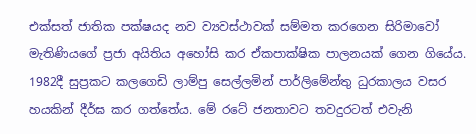එක්සත් ජාතික පක්ෂයද නව ව්‍යවස්ථාවක් සම්මත කරගෙන සිරිමාවෝ මැතිණියගේ ප්‍රජා අයිතිය අහෝසි කර ඒකපාක්ෂික පාලනයක් ගෙන ගියේය. 1982දී සුප්‍රකට කලගෙඩි ලාම්පු සෙල්ලමින් පාර්ලිමේන්තු ධුරකාලය වසර හයකින් දීර්ඝ කර ගත්තේය. මේ රටේ ජනතාවට තවදුරටත් එවැනි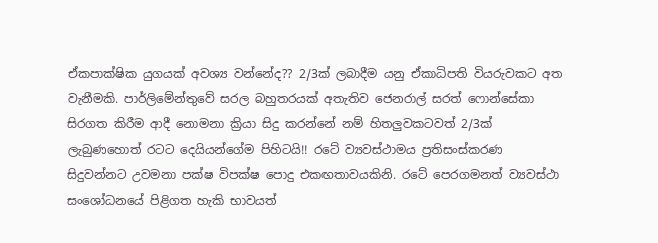ඒකපාක්ෂික යුගයක් අවශ්‍ය වන්නේද?? 2/3ක් ලබාදීම යනු ඒකාධිපති වියරුවකට අත වැනීමකි. පාර්ලිමේන්තුවේ සරල බහුතරයක් අතැතිව ජෙනරාල් සරත් ෆොන්සේකා සිරගත කිරීම ආදී නොමනා ක්‍රියා සිදු කරන්නේ නම් හිතලුවකටවත් 2/3ක් ලැබුණහොත් රටට දෙයියන්ගේම පිහිටයි!! රටේ ව්‍යවස්ථාමය ප්‍රතිසංස්කරණ සිදුවන්නට උවමනා පක්ෂ විපක්ෂ පොදු එකඟතාවයකිනි. රටේ පෙරගමනත් ව්‍යවස්ථා සංශෝධනයේ පිළිගත හැකි භාවයත්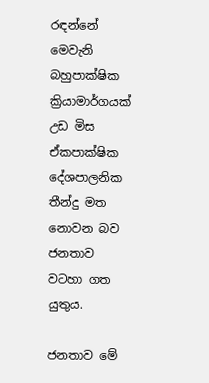රඳන්නේ මෙවැනි බහුපාක්ෂික ක්‍රියාමාර්ගයක් උඩ මිස ඒකපාක්ෂික දේශපාලනික තීන්දු මත නොවන බව ජනතාව වටහා ගත යුතුය.

ජනතාව මේ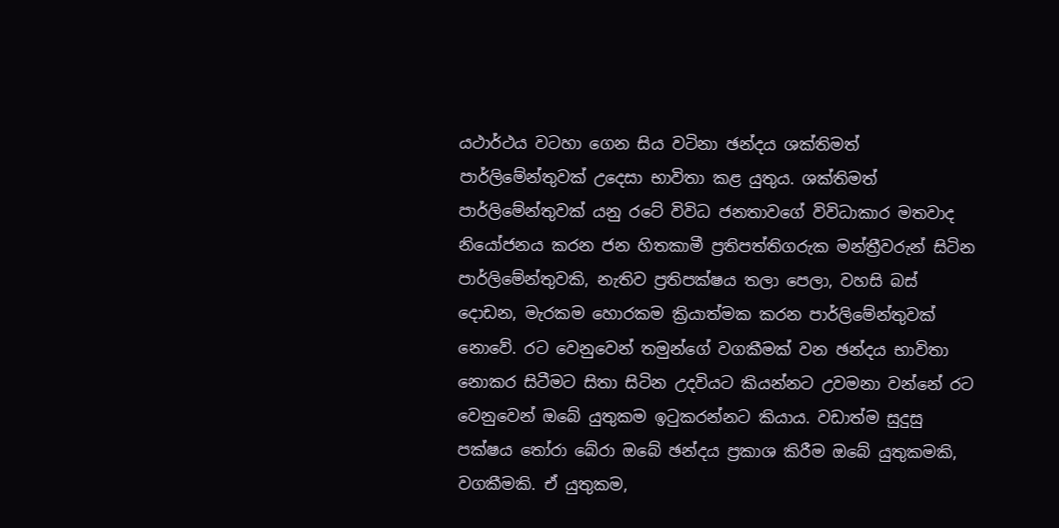යථාර්ථය වටහා ගෙන සිය වටිනා ඡන්දය ශක්තිමත් පාර්ලිමේන්තුවක් උදෙසා භාවිතා කළ යුතුය. ශක්තිමත් පාර්ලිමේන්තුවක් යනු රටේ විවිධ ජනතාවගේ විවිධාකාර මතවාද නියෝජනය කරන ජන හිතකාමී ප්‍රතිපත්තිගරුක මන්ත්‍රීවරුන් සිටින පාර්ලිමේන්තුවකි, නැතිව ප්‍රතිපක්ෂය තලා පෙලා, වහසි බස් දොඩන, මැරකම හොරකම ක්‍රියාත්මක කරන පාර්ලිමේන්තුවක් නොවේ. රට වෙනුවෙන් තමුන්ගේ වගකීමක් වන ඡන්දය භාවිතා නොකර සිටීමට සිතා සිටින උදවියට කියන්නට උවමනා වන්නේ රට වෙනුවෙන් ඔබේ යුතුකම ඉටුකරන්නට කියාය. වඩාත්ම සුදුසු පක්ෂය තෝරා බේරා ඔබේ ඡන්දය ප්‍රකාශ කිරීම ඔබේ යුතුකමකි, වගකීමකි. ඒ යුතුකම,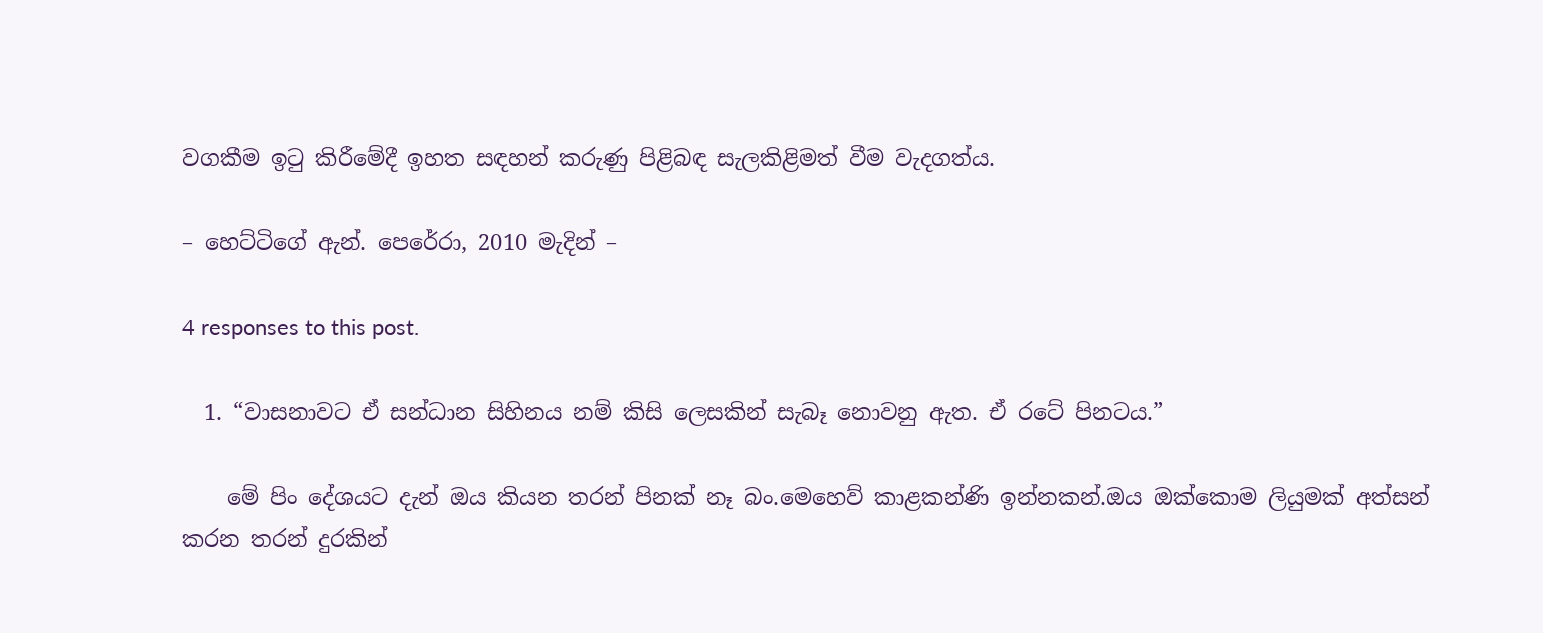වගකීම ඉටු කිරීමේදී ඉහත සඳහන් කරුණු පිළිබඳ සැලකිළිමත් වීම වැදගත්ය.

– හෙට්ටිගේ ඇන්. පෙරේරා, 2010 මැදින් –

4 responses to this post.

  1. “වාසනාවට ඒ සන්ධාන සිහිනය නම් කිසි ලෙසකින් සැබෑ නොවනු ඇත. ඒ රටේ පිනටය.”

    මේ පිං දේශයට දැන් ඔය කියන තරන් පිනක් නෑ බං.මෙහෙව් කාළකන්ණි ඉන්නකන්.ඔය ඔක්කොම ලියුමක් අත්සන් කරන තරන් දුරකින්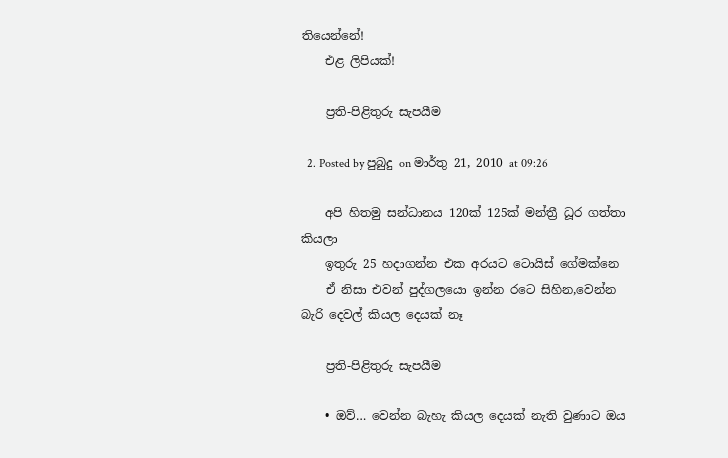තියෙන්නේ!
    එළ ලිපියක්!

    ප්‍රති-පිළිතුරු සැපයීම

  2. Posted by පුබුදු on මාර්තු 21, 2010 at 09:26

    අපි හිතමු සන්ධානය 120ක් 125ක් මන්ත්‍රී ධූර ගත්තා කියලා
    ඉතුරු 25 හදාගන්න එක අරයට ටොයිස් ගේමක්නෙ
    ඒ නිසා එවන් පුද්ගලයො ඉන්න රටෙ සිහින,වෙන්න බැරි දෙවල් කියල දෙයක් නෑ

    ප්‍රති-පිළිතුරු සැපයීම

    • ඔව්… වෙන්න බැහැ කියල දෙයක් නැති වුණාට ඔය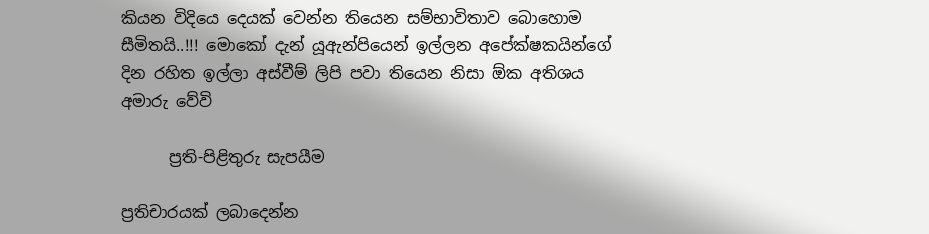කියන විදියෙ දෙයක් වෙන්න තියෙන සම්භාවිතාව බොහොම සීමිතයි..!!! මොකෝ දැන් යූඇන්පියෙන් ඉල්ලන අපේක්ෂකයින්ගේ දින රහිත ඉල්ලා අස්වීම් ලිපි පවා තියෙන නිසා ඕක අතිශය අමාරු වේවි

      ප්‍රති-පිළිතුරු සැපයීම

ප්‍රතිචාරයක් ලබාදෙන්න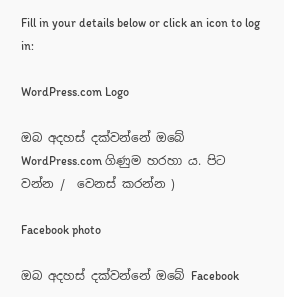Fill in your details below or click an icon to log in:

WordPress.com Logo

ඔබ අදහස් දක්වන්නේ ඔබේ WordPress.com ගිණුම හරහා ය. පිට වන්න /  වෙනස් කරන්න )

Facebook photo

ඔබ අදහස් දක්වන්නේ ඔබේ Facebook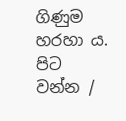ගිණුම හරහා ය. පිට වන්න /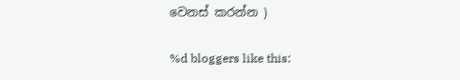වෙනස් කරන්න )

%d bloggers like this: